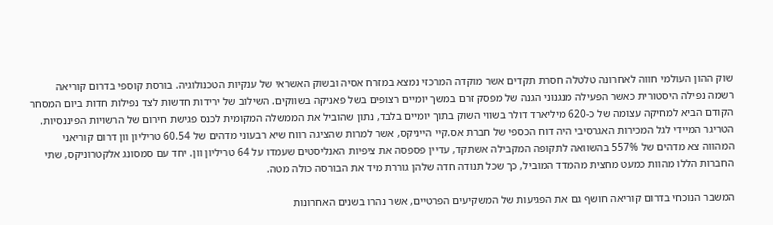שוק ההון העולמי חווה לאחרונה טלטלה חסרת תקדים אשר מוקדה המרכזי נמצא במזרח אסיה ובשוק האשראי של ענקיות הטכנולוגיה. בורסת קוספי בדרום קוריאה רשמה נפילה היסטורית כאשר הפעילה מנגנוני הגנה של מפסק זרם במשך יומיים רצופים בשל פאניקה בשווקים. השילוב של ירידות חדשות לצד נפילות חדות ביום המסחר הקודם הביא למחיקה עצומה של כ-620 מיליארד דולר בשווי השוק בתוך יומיים בלבד, נתון שהוביל את הממשלה המקומית לכנס פגישת חירום של הרשויות הפיננסיות. הטריגר המיידי לגל המכירות האגרסיבי היה דוח הכספי של חברת אס.קיי הייניקס, אשר למרות שהציגה רווח שיא רבעוני מדהים של 60.54 טריליון וון דרום קוריאני המהווה צא מדהים של 557% בהשוואה לתקופה המקבילה אשתקד, עדיין פספסה את ציפיות האנליסטים שעמדו על 64 טריליון וון. יחד עם סמסונג אלקטרוניקס, שתי החברות הללו מהוות כמעט מחצית מהמדד המוביל, כך שכל תנודה חדה שלהן גוררת מיד את הבורסה כולה מטה.

המשבר הנוכחי בדרום קוריאה חושף גם את הפגיעות של המשקיעים הפרטיים, אשר נהרו בשנים האחרונות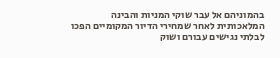בהמוניהם אל עבר שוקי המניות והבינה המלאכותית לאחר שמחירי הדיור המקומיים הפכו לבלתי נגישים עבורם ושוק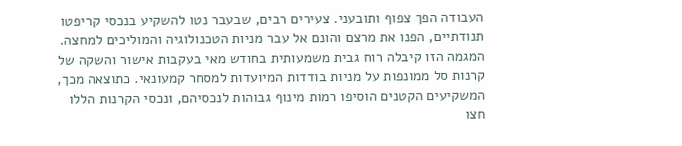העבודה הפך צפוף ותובעני. צעירים רבים, שבעבר נטו להשקיע בנכסי קריפטו תנודתיים, הפנו את מרצם והונם אל עבר מניות הטכנולוגיה והמוליכים למחצה. המגמה הזו קיבלה רוח גבית משמעותית בחודש מאי בעקבות אישור והשקה של קרנות סל ממונפות על מניות בודדות המיועדות למסחר קמעונאי. כתוצאה מכך, המשקיעים הקטנים הוסיפו רמות מינוף גבוהות לנכסיהם, ונכסי הקרנות הללו חצו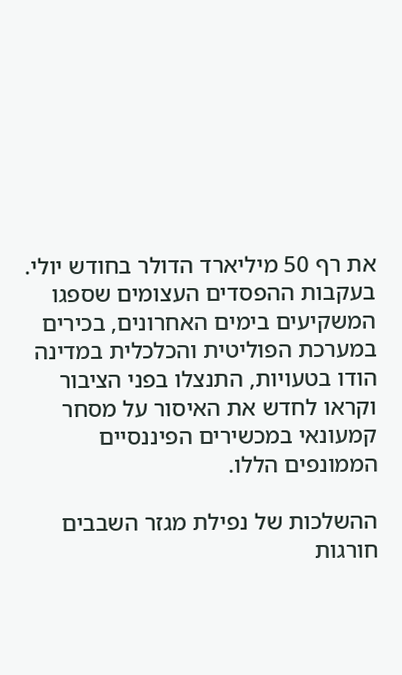את רף 50 מיליארד הדולר בחודש יולי. בעקבות ההפסדים העצומים שספגו המשקיעים בימים האחרונים, בכירים במערכת הפוליטית והכלכלית במדינה הודו בטעויות, התנצלו בפני הציבור וקראו לחדש את האיסור על מסחר קמעונאי במכשירים הפיננסיים הממונפים הללו.

ההשלכות של נפילת מגזר השבבים חורגות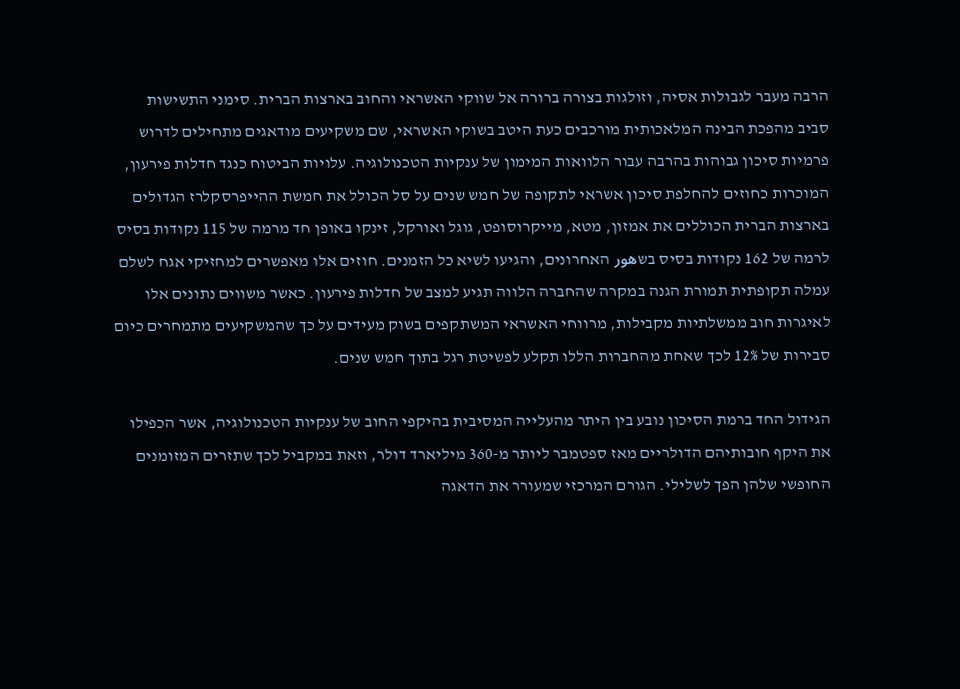הרבה מעבר לגבולות אסיה, וזולגות בצורה ברורה אל שווקי האשראי והחוב בארצות הברית. סימני התשישות סביב מהפכת הבינה המלאכותית מורכבים כעת היטב בשוקי האשראי, שם משקיעים מודאגים מתחילים לדרוש פרמיות סיכון גבוהות בהרבה עבור הלוואות המימון של ענקיות הטכנולוגיה. עלויות הביטוח כנגד חדלות פירעון, המוכרות כחוזים להחלפת סיכון אשראי לתקופה של חמש שנים על סל הכולל את חמשת ההייפרסקלרז הגדולים בארצות הברית הכוללים את אמזון, מטא, מייקרוסופט, גוגל ואורקל, זינקו באופן חד מרמה של 115 נקודות בסיס לרמה של 162 נקודות בסיס בשهور האחרונים, והגיעו לשיא כל הזמנים. חוזים אלו מאפשרים למחזיקי אגח לשלם עמלה תקופתית תמורת הגנה במקרה שהחברה הלווה תגיע למצב של חדלות פירעון. כאשר משווים נתונים אלו לאיגרות חוב ממשלתיות מקבילות, מרווחי האשראי המשתקפים בשוק מעידים על כך שהמשקיעים מתמחרים כיום סבירות של 12% לכך שאחת מהחברות הללו תקלע לפשיטת רגל בתוך חמש שנים.

הגידול החד ברמת הסיכון נובע בין היתר מהעלייה המסיבית בהיקפי החוב של ענקיות הטכנולוגיה, אשר הכפילו את היקף חובותיהם הדולריים מאז ספטמבר ליותר מ-360 מיליארד דולר, וזאת במקביל לכך שתזרים המזומנים החופשי שלהן הפך לשלילי. הגורם המרכזי שמעורר את הדאגה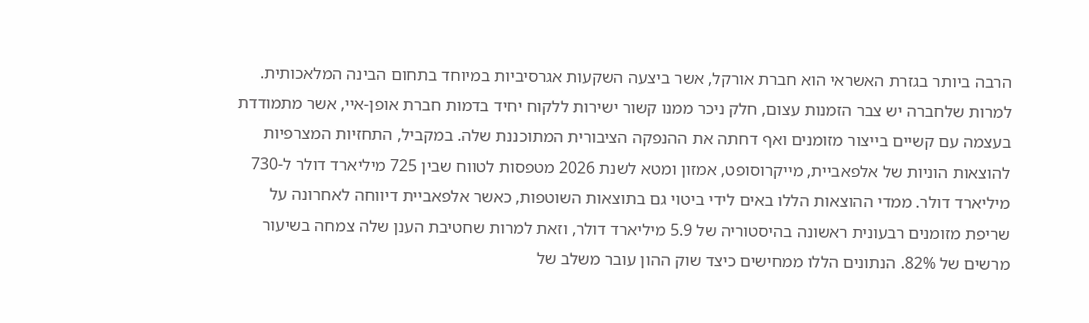הרבה ביותר בגזרת האשראי הוא חברת אורקל, אשר ביצעה השקעות אגרסיביות במיוחד בתחום הבינה המלאכותית. למרות שלחברה יש צבר הזמנות עצום, חלק ניכר ממנו קשור ישירות ללקוח יחיד בדמות חברת אופן-איי, אשר מתמודדת בעצמה עם קשיים בייצור מזומנים ואף דחתה את ההנפקה הציבורית המתוכננת שלה. במקביל, התחזיות המצרפיות להוצאות הוניות של אלפאביית, מייקרוסופט, אמזון ומטא לשנת 2026 מטפסות לטווח שבין 725 מיליארד דולר ל-730 מיליארד דולר. ממדי ההוצאות הללו באים לידי ביטוי גם בתוצאות השוטפות, כאשר אלפאביית דיווחה לאחרונה על שריפת מזומנים רבעונית ראשונה בהיסטוריה של 5.9 מיליארד דולר, וזאת למרות שחטיבת הענן שלה צמחה בשיעור מרשים של 82%. הנתונים הללו ממחישים כיצד שוק ההון עובר משלב של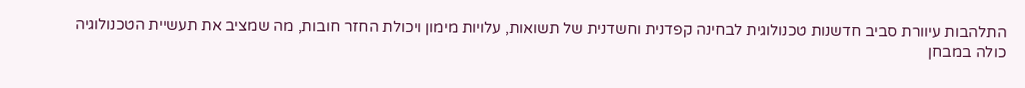התלהבות עיוורת סביב חדשנות טכנולוגית לבחינה קפדנית וחשדנית של תשואות, עלויות מימון ויכולת החזר חובות, מה שמציב את תעשיית הטכנולוגיה כולה במבחן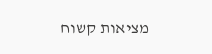מציאות קשוח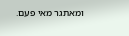ומאתגר מאי פעם.